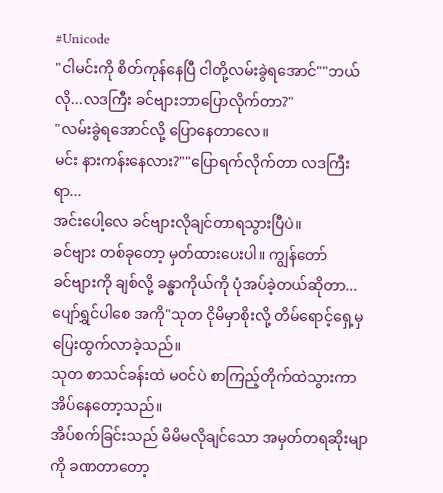#Unicode
"ငါမင်းကို စိတ်ကုန်နေပြီ ငါတို့လမ်းခွဲရအောင်""ဘယ်လို...လဒကြီး ခင်ဗျားဘာပြောလိုက်တာ?"
"လမ်းခွဲရအောင်လို့ ပြောနေတာလေ။
မင်း နားကန်းနေလား?""ပြောရက်လိုက်တာ လဒကြီးရာ...
အင်းပေါ့လေ ခင်ဗျားလိုချင်တာရသွားပြီပဲ။
ခင်ဗျား တစ်ခုတော့ မှတ်ထားပေးပါ။ ကျွန်တော်
ခင်ဗျားကို ချစ်လို့ ခန္ဓာကိုယ်ကို ပုံအပ်ခဲ့တယ်ဆိုတာ...
ပျော်ရွှင်ပါစေ အကို"သုတ ငိုမိမှာစိုးလို့ တိမ်ရောင့်ရှေ့မှ ပြေးထွက်လာခဲ့သည်။
သုတ စာသင်ခန်းထဲ မဝင်ပဲ စာကြည့်တိုက်ထဲသွားကာ အိပ်နေတော့သည်။
အိပ်စက်ခြင်းသည် မိမိမလိုချင်သော အမှတ်တရဆိုးမျာကို ခဏတာတော့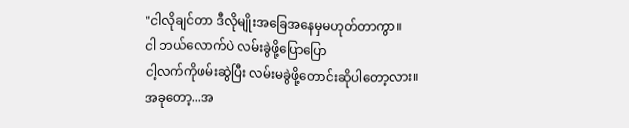"ငါလိုချင်တာ ဒီလိုမျိုးအခြေအနေမှမဟုတ်တာကွာ။
ငါ ဘယ်လောက်ပဲ လမ်းခွဲဖို့ပြောပြော
ငါ့လက်ကိုဖမ်းဆွဲပြီး လမ်းမခွဲဖို့တောင်းဆိုပါတော့လား။
အခုတော့...အ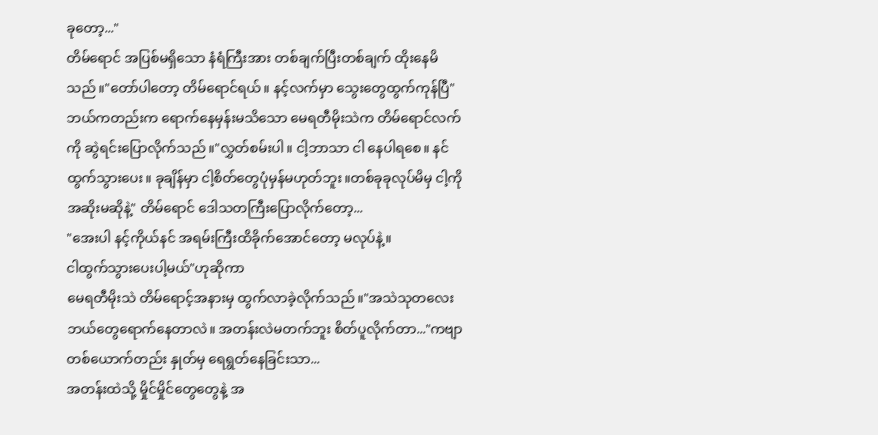ခုတော့..."
တိမ်ရောင် အပြစ်မရှိသော နံရံကြီးအား တစ်ချက်ပြီးတစ်ချက် ထိုးနေမိသည်။"တော်ပါတော့ တိမ်ရောင်ရယ်။ နင့်လက်မှာ သွေးတွေထွက်ကုန်ပြီ"
ဘယ်ကတည်းက ရောက်နေမှန်းမသိသော မေရတီမိုးသဲက တိမ်ရောင်လက်ကို ဆွဲရင်းပြောလိုက်သည်။"လွှတ်စမ်းပါ။ ငါ့ဘာသာ ငါ နေပါရစေ။ နင်ထွက်သွားပေး။ ခုချိန်မှာ ငါ့စိတ်တွေပုံမှန်မဟုတ်ဘူး။တစ်ခုခုလုပ်မိမှ ငါ့ကို အဆိုးမဆိုနဲ့" တိမ်ရောင် ဒေါသတကြီးပြောလိုက်တော့...
"အေးပါ နင့်ကိုယ်နင် အရမ်းကြီးထိခိုက်အောင်တော့ မလုပ်နဲ့။
ငါထွက်သွားပေးပါ့မယ်"ဟုဆိုကာ
မေရတီမိုးသဲ တိမ်ရောင့်အနားမှ ထွက်လာခဲ့လိုက်သည်။"အသဲသုတလေး ဘယ်တွေရောက်နေတာလဲ။ အတန်းလဲမတက်ဘူး စိတ်ပူလိုက်တာ..."ကဗျာတစ်ယောက်တည်း နှုတ်မှ ရေရွတ်နေခြင်းသာ...
အတန်းထဲသို့ မှိုင်မှိုင်တွေတွေနဲ့ အ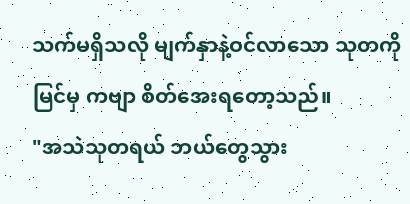သက်မရှိသလို မျက်နှာနဲ့ဝင်လာသော သုတကိုမြင်မှ ကဗျာ စိတ်အေးရတော့သည်။
"အသဲသုတရယ် ဘယ်တွေသွား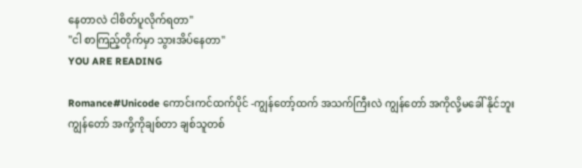နေတာလဲ ငါစိတ်ပူလိုက်ရတာ"
"ငါ စာကြည့်တိုက်မှာ သွားအိပ်နေတာ"
YOU ARE READING

Romance#Unicode ကောင်းကင်ထက်ပိုင် -ကျွန်တော့်ထက် အသက်ကြီးလဲ ကျွန်တော် အကိုလို့မခေါ် နိုင်ဘူး ကျွန်တော် အကို့ကိုချစ်တာ ချစ်သူတစ်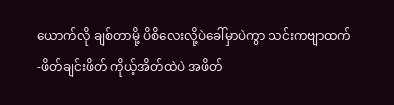ယောက်လို ချစ်တာမို့ ပိစိလေးလို့ပဲခေါ်မှာပဲကွာ သင်းကဗျာထက် -ဖိတ်ချင်းဖိတ် ကိုယ့်အိတ်ထဲပဲ အဖိတ်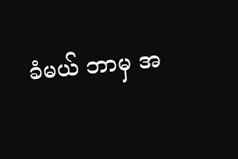ခံမယ် ဘာမှ အ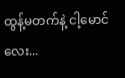ထွန့်မတက်နဲ့ ငါ့မောင်လေး...